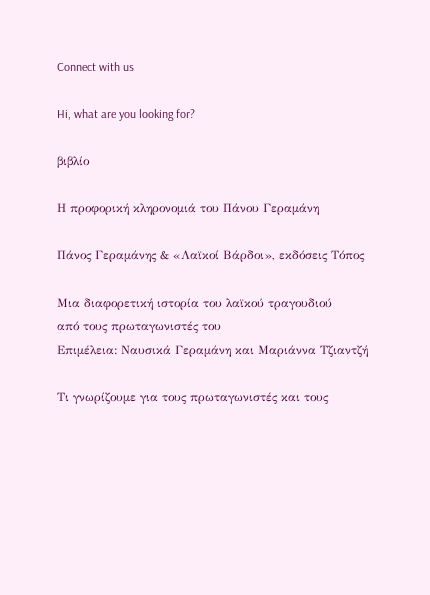Connect with us

Hi, what are you looking for?

βιβλίο

Η προφορική κληρονομιά του Πάνου Γεραμάνη

Πάνος Γεραμάνης & «Λαϊκοί Βάρδοι», εκδόσεις Τόπος

Μια διαφορετική ιστορία του λαϊκού τραγουδιού
από τους πρωταγωνιστές του
Επιμέλεια: Ναυσικά Γεραμάνη και Μαριάννα Τζιαντζή

Τι γνωρίζουμε για τους πρωταγωνιστές και τους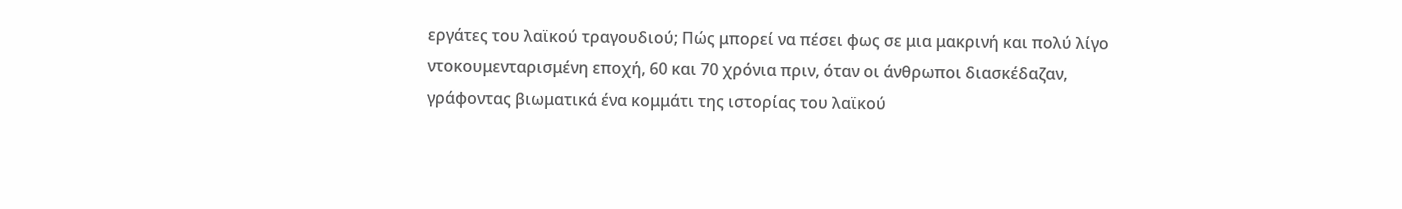εργάτες του λαϊκού τραγουδιού; Πώς μπορεί να πέσει φως σε μια μακρινή και πολύ λίγο ντοκουμενταρισμένη εποχή, 60 και 70 χρόνια πριν, όταν οι άνθρωποι διασκέδαζαν, γράφοντας βιωματικά ένα κομμάτι της ιστορίας του λαϊκού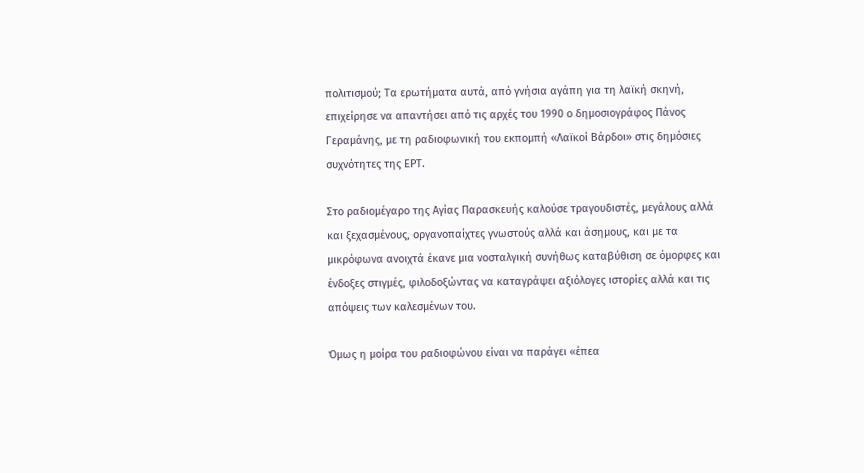πολιτισμού; Τα ερωτήματα αυτά, από γνήσια αγάπη για τη λαϊκή σκηνή, επιχείρησε να απαντήσει από τις αρχές του 1990 ο δημοσιογράφος Πάνος Γεραμάνης, με τη ραδιοφωνική του εκπομπή «Λαϊκοί Βάρδοι» στις δημόσιες συχνότητες της ΕΡΤ.

Στο ραδιομέγαρο της Αγίας Παρασκευής καλούσε τραγουδιστές, μεγάλους αλλά και ξεχασμένους, οργανοπαίχτες γνωστούς αλλά και άσημους, και με τα μικρόφωνα ανοιχτά έκανε μια νοσταλγική συνήθως καταβύθιση σε όμορφες και ένδοξες στιγμές, φιλοδοξώντας να καταγράψει αξιόλογες ιστορίες αλλά και τις απόψεις των καλεσμένων του.

Όμως η μοίρα του ραδιοφώνου είναι να παράγει «έπεα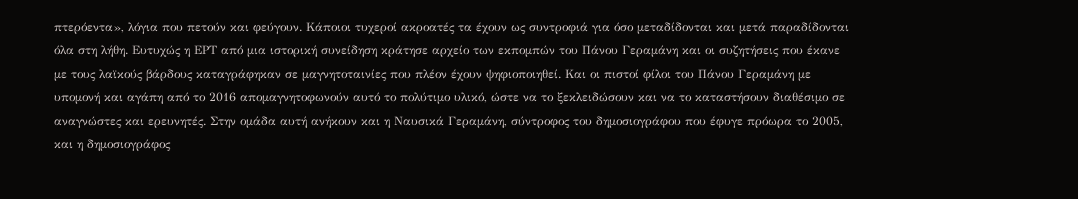πτερόεντα», λόγια που πετούν και φεύγουν. Κάποιοι τυχεροί ακροατές τα έχουν ως συντροφιά για όσο μεταδίδονται και μετά παραδίδονται όλα στη λήθη. Ευτυχώς η ΕΡΤ από μια ιστορική συνείδηση κράτησε αρχείο των εκπομπών του Πάνου Γεραμάνη και οι συζητήσεις που έκανε με τους λαϊκούς βάρδους καταγράφηκαν σε μαγνητοταινίες που πλέον έχουν ψηφιοποιηθεί. Και οι πιστοί φίλοι του Πάνου Γεραμάνη με υπομονή και αγάπη από το 2016 απομαγνητοφωνούν αυτό το πολύτιμο υλικό, ώστε να το ξεκλειδώσουν και να το καταστήσουν διαθέσιμο σε αναγνώστες και ερευνητές. Στην ομάδα αυτή ανήκουν και η Ναυσικά Γεραμάνη, σύντροφος του δημοσιογράφου που έφυγε πρόωρα το 2005, και η δημοσιογράφος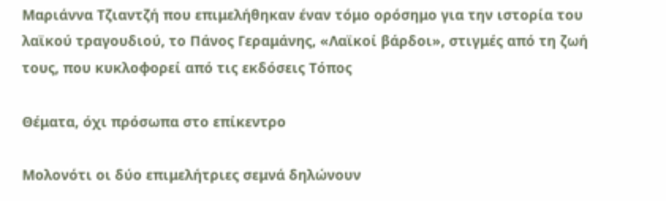Μαριάννα Τζιαντζή που επιμελήθηκαν έναν τόμο ορόσημο για την ιστορία του λαϊκού τραγουδιού, το Πάνος Γεραμάνης, «Λαϊκοί βάρδοι», στιγμές από τη ζωή τους, που κυκλοφορεί από τις εκδόσεις Τόπος

Θέματα, όχι πρόσωπα στο επίκεντρο

Μολονότι οι δύο επιμελήτριες σεμνά δηλώνουν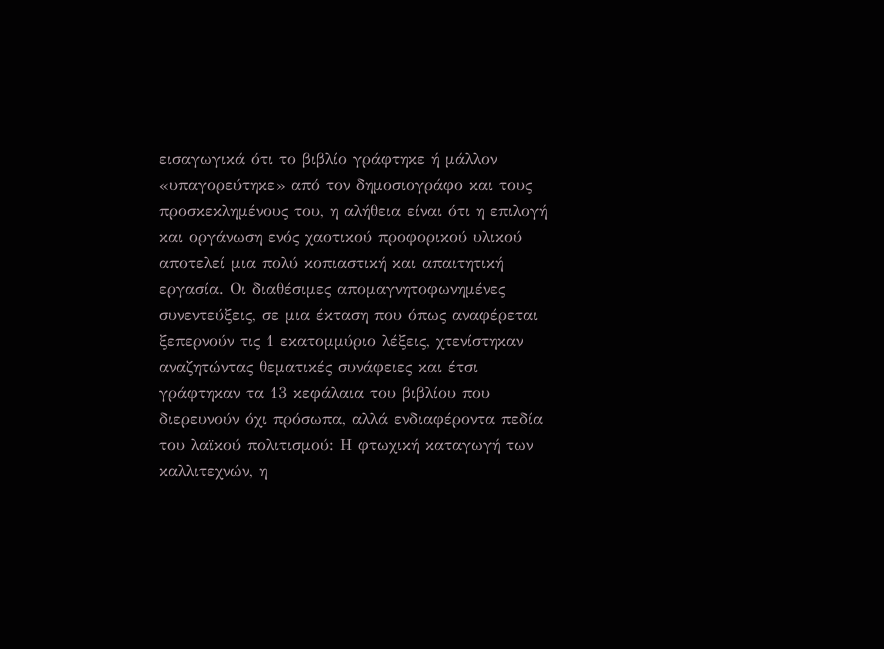εισαγωγικά ότι το βιβλίο γράφτηκε ή μάλλον «υπαγορεύτηκε» από τον δημοσιογράφο και τους προσκεκλημένους του, η αλήθεια είναι ότι η επιλογή και οργάνωση ενός χαοτικού προφορικού υλικού αποτελεί μια πολύ κοπιαστική και απαιτητική εργασία. Οι διαθέσιμες απομαγνητοφωνημένες συνεντεύξεις, σε μια έκταση που όπως αναφέρεται ξεπερνούν τις 1 εκατομμύριο λέξεις, χτενίστηκαν αναζητώντας θεματικές συνάφειες και έτσι γράφτηκαν τα 13 κεφάλαια του βιβλίου που διερευνούν όχι πρόσωπα, αλλά ενδιαφέροντα πεδία του λαϊκού πολιτισμού: Η φτωχική καταγωγή των καλλιτεχνών, η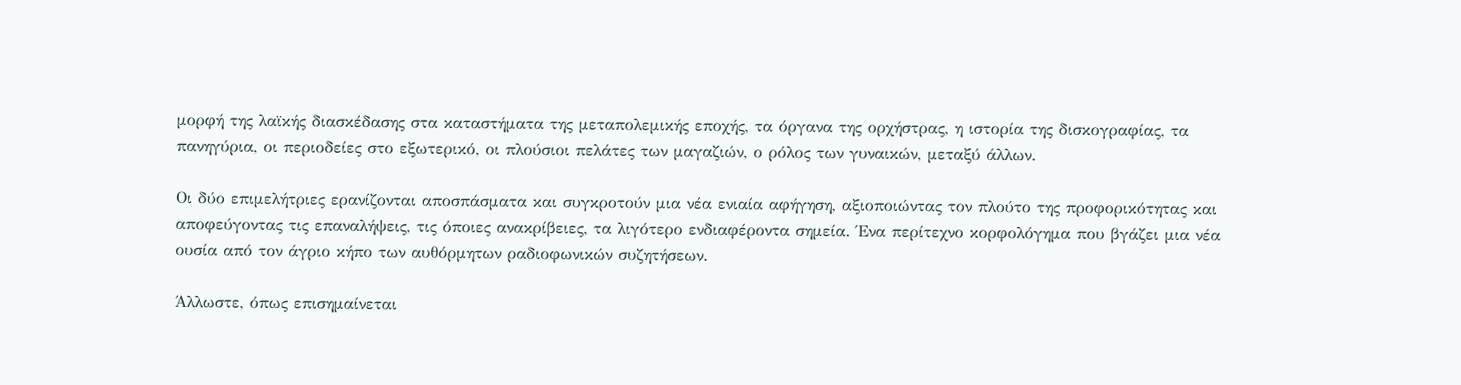μορφή της λαϊκής διασκέδασης στα καταστήματα της μεταπολεμικής εποχής, τα όργανα της ορχήστρας, η ιστορία της δισκογραφίας, τα πανηγύρια, οι περιοδείες στο εξωτερικό, οι πλούσιοι πελάτες των μαγαζιών, ο ρόλος των γυναικών, μεταξύ άλλων.

Οι δύο επιμελήτριες ερανίζονται αποσπάσματα και συγκροτούν μια νέα ενιαία αφήγηση, αξιοποιώντας τον πλούτο της προφορικότητας και αποφεύγοντας τις επαναλήψεις, τις όποιες ανακρίβειες, τα λιγότερο ενδιαφέροντα σημεία. Ένα περίτεχνο κορφολόγημα που βγάζει μια νέα ουσία από τον άγριο κήπο των αυθόρμητων ραδιοφωνικών συζητήσεων.

Άλλωστε, όπως επισημαίνεται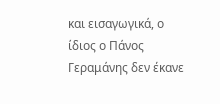και εισαγωγικά, ο ίδιος ο Πάνος Γεραμάνης δεν έκανε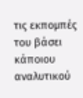τις εκπομπές του βάσει κάποιου αναλυτικού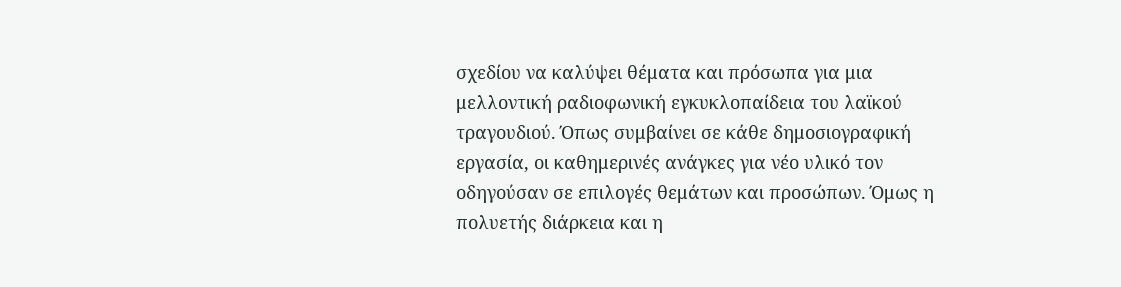σχεδίου να καλύψει θέματα και πρόσωπα για μια μελλοντική ραδιοφωνική εγκυκλοπαίδεια του λαϊκού τραγουδιού. Όπως συμβαίνει σε κάθε δημοσιογραφική εργασία, οι καθημερινές ανάγκες για νέο υλικό τον οδηγούσαν σε επιλογές θεμάτων και προσώπων. Όμως η πολυετής διάρκεια και η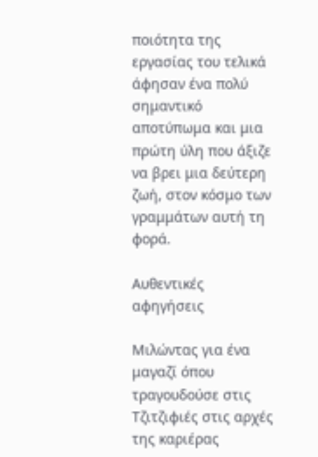ποιότητα της εργασίας του τελικά άφησαν ένα πολύ σημαντικό αποτύπωμα και μια πρώτη ύλη που άξιζε να βρει μια δεύτερη ζωή, στον κόσμο των γραμμάτων αυτή τη φορά.

Αυθεντικές αφηγήσεις

Μιλώντας για ένα μαγαζί όπου τραγουδούσε στις Τζιτζιφιές στις αρχές της καριέρας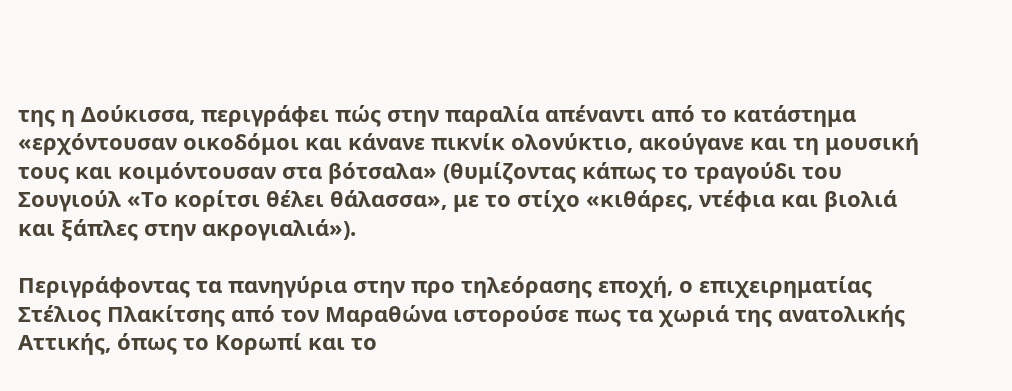της η Δούκισσα, περιγράφει πώς στην παραλία απέναντι από το κατάστημα «ερχόντουσαν οικοδόμοι και κάνανε πικνίκ ολονύκτιο, ακούγανε και τη μουσική τους και κοιμόντουσαν στα βότσαλα» (θυμίζοντας κάπως το τραγούδι του Σουγιούλ «Το κορίτσι θέλει θάλασσα», με το στίχο «κιθάρες, ντέφια και βιολιά και ξάπλες στην ακρογιαλιά»).

Περιγράφοντας τα πανηγύρια στην προ τηλεόρασης εποχή, ο επιχειρηματίας Στέλιος Πλακίτσης από τον Μαραθώνα ιστορούσε πως τα χωριά της ανατολικής Αττικής, όπως το Κορωπί και το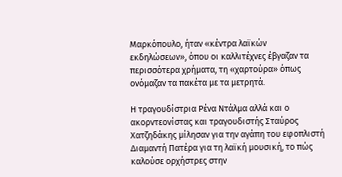Μαρκόπουλο, ήταν «κέντρα λαϊκών εκδηλώσεων», όπου οι καλλιτέχνες έβγαζαν τα περισσότερα χρήματα, τη «χαρτούρα» όπως ονόμαζαν τα πακέτα με τα μετρητά.

Η τραγουδίστρια Ρένα Ντάλμα αλλά και ο ακορντεονίστας και τραγουδιστής Σταύρος Χατζηδάκης μίλησαν για την αγάπη του εφοπλιστή Διαμαντή Πατέρα για τη λαϊκή μουσική, το πώς καλούσε ορχήστρες στην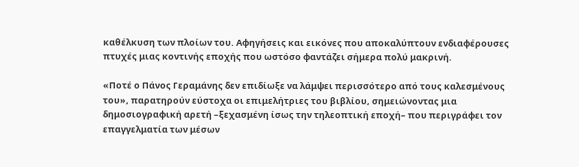καθέλκυση των πλοίων του. Αφηγήσεις και εικόνες που αποκαλύπτουν ενδιαφέρουσες πτυχές μιας κοντινής εποχής που ωστόσο φαντάζει σήμερα πολύ μακρινή.

«Ποτέ ο Πάνος Γεραμάνης δεν επιδίωξε να λάμψει περισσότερο από τους καλεσμένους του», παρατηρούν εύστοχα οι επιμελήτριες του βιβλίου, σημειώνοντας μια δημοσιογραφική αρετή –ξεχασμένη ίσως την τηλεοπτική εποχή– που περιγράφει τον επαγγελματία των μέσων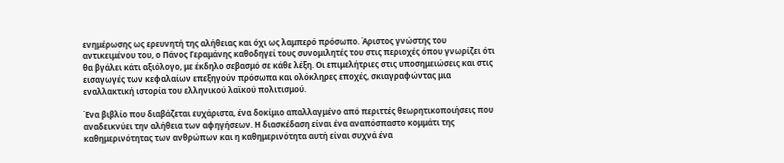ενημέρωσης ως ερευνητή της αλήθειας και όχι ως λαμπερό πρόσωπο. Άριστος γνώστης του αντικειμένου του, ο Πάνος Γεραμάνης καθοδηγεί τους συνομιλητές του στις περιοχές όπου γνωρίζει ότι θα βγάλει κάτι αξιόλογο, με έκδηλο σεβασμό σε κάθε λέξη. Οι επιμελήτριες στις υποσημειώσεις και στις εισαγωγές των κεφαλαίων επεξηγούν πρόσωπα και ολόκληρες εποχές, σκιαγραφώντας μια εναλλακτική ιστορία του ελληνικού λαϊκού πολιτισμού.

Ένα βιβλίο που διαβάζεται ευχάριστα, ένα δοκίμιο απαλλαγμένο από περιττές θεωρητικοποιήσεις που αναδεικνύει την αλήθεια των αφηγήσεων. Η διασκέδαση είναι ένα αναπόσπαστο κομμάτι της καθημερινότητας των ανθρώπων και η καθημερινότητα αυτή είναι συχνά ένα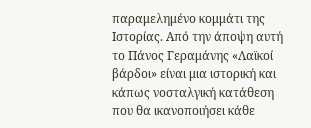παραμελημένο κομμάτι της Ιστορίας. Από την άποψη αυτή το Πάνος Γεραμάνης «Λαϊκοί βάρδοι» είναι μια ιστορική και κάπως νοσταλγική κατάθεση που θα ικανοποιήσει κάθε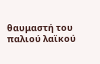θαυμαστή του παλιού λαϊκού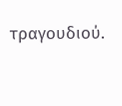τραγουδιού.